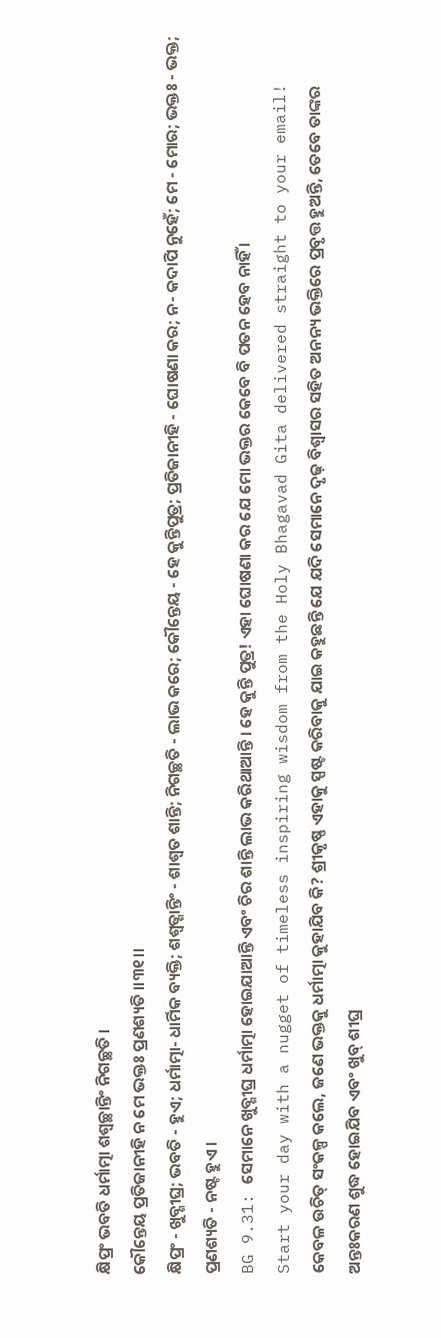କ୍ଷିପ୍ରଂ ଭବତି ଧର୍ମାତ୍ମା ଶଶ୍ୱଚ୍ଛାନ୍ତିଂ ନିଗଚ୍ଛତି ।
କୌନ୍ତେୟ ପ୍ରତିଜାନୀହି ନ ମେ ଭକ୍ତଃ ପ୍ରଣଶ୍ୟତି ।।୩୧।।
କ୍ଷିପ୍ରଂ - ଖୁବ୍ଶୀଘ୍ର; ଭବତି - ହୁଏ; ଧର୍ମାତ୍ମା- ଧାର୍ମିକ ବ୍ୟକ୍ତି; ଶଶ୍ୱତ୍ଶାନ୍ତିଂ - ଶାଶ୍ୱତ ଶାନ୍ତି; ନିଗଚ୍ଛତି - ଲାଭ କରେ; କୌନ୍ତେୟ - ହେ କୁନ୍ତିପୁତ୍ର; ପ୍ରତିଜାନୀହି - ଘୋଷଣା କର; ନ- କଦାପି ନୁହେଁ; ମେ - ମୋର; ଭକ୍ତଃ - ଭକ୍ତ; ପ୍ରଣଶ୍ୟତି - ନଷ୍ଟ ହୁଏ ।
BG 9.31: ସେମାନେ ଖୁବ୍ଶୀଘ୍ର ଧର୍ମାତ୍ମା ହୋଇଯାଆନ୍ତି ଏବଂ ଚିର ଶାନ୍ତି ଲାଭ କରିଥାଆନ୍ତି । ହେ କୁନ୍ତି ପୁତ୍ର! ଏହା ଘୋଷଣା କର ଯେ ମୋ ଭକ୍ତର କେବେ ବି ପତନ ହେବ ନାହିଁ ।
Start your day with a nugget of timeless inspiring wisdom from the Holy Bhagavad Gita delivered straight to your email!
କେବଳ ଉଚିତ୍ ସଂକଳ୍ପ କଲେ, ଜଣେ ଭକ୍ତକୁ ଧର୍ମାତ୍ମା କୁହାଯିବ କି? ଶ୍ରୀକୃଷ୍ଣ ଏହାକୁ ସ୍ପଷ୍ଟ କରିବାକୁ ଯାଇ କହୁଛନ୍ତି ଯେ ଯଦି ସେମାନେ ଦୃଢ଼ ବିଶ୍ୱାସର ସହିତ ଅନନ୍ୟ ଭକ୍ତିରେ ପ୍ରବୃତ୍ତ ହୁଅନ୍ତି, ତେବେ ତାଙ୍କର ଅନ୍ତଃକରଣ ଶୁଦ୍ଧ ହୋଇଯିବ ଏବଂ ଖୁବ୍ ଶୀଘ୍ର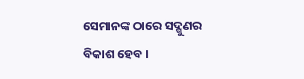ସେମାନଙ୍କ ଠାରେ ସଦ୍ଗୁଣର ବିକାଶ ହେବ ।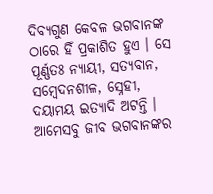ଦିବ୍ୟଗୁଣ କେବଳ ଭଗବାନଙ୍କ ଠାରେ ହିଁ ପ୍ରକାଶିତ ହୁଏ । ସେ ପୂର୍ଣ୍ଣତଃ ନ୍ୟାୟୀ, ସତ୍ୟବାନ, ସମ୍ବେଦନଶୀଳ, ସ୍ନେହୀ, ଦୟାମୟ ଇତ୍ୟାଦି ଅଟନ୍ତି । ଆମେସବୁ ଜୀବ ଭଗବାନଙ୍କର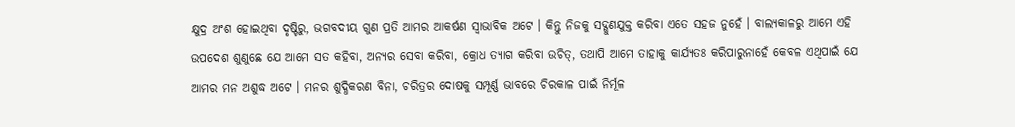କ୍ଷୁଦ୍ର ଅଂଶ ହୋଇଥିବା ଦୃଷ୍ଟିରୁ, ଭଗବଦୀୟ ଗୁଣ ପ୍ରତି ଆମର ଆକର୍ଷଣ ସ୍ୱାଭାବିକ ଅଟେ । କିନ୍ତୁ ନିଜକୁ ସଦ୍ଗୁଣଯୁକ୍ତ କରିବା ଏତେ ସହଜ ନୁହେଁ । ବାଲ୍ୟକାଳରୁ ଆମେ ଏହି ଉପଦେଶ ଶୁଣୁଛେ ଯେ ଆମେ ସତ କହିବା, ଅନ୍ୟର ସେବା କରିବା, କ୍ରୋଧ ତ୍ୟାଗ କରିବା ଉଚିତ୍, ତଥାପି ଆମେ ତାହାକୁ କାର୍ଯ୍ୟତଃ କରିପାରୁନାହେଁ କେବଳ ଏଥିପାଇଁ ଯେ ଆମର ମନ ଅଶୁଦ୍ଧ ଅଟେ । ମନର ଶୁଦ୍ଧିକରଣ ବିନା, ଚରିତ୍ରର ଦୋଷକୁ ସମ୍ପୂର୍ଣ୍ଣ ଭାବରେ ଚିରକାଳ ପାଇଁ ନିର୍ମୂଳ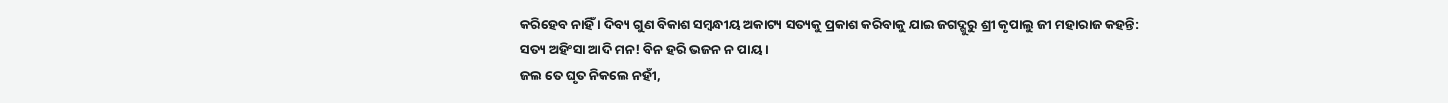କରିହେବ ନାହିଁ । ଦିବ୍ୟ ଗୁଣ ବିକାଶ ସମ୍ବନ୍ଧୀୟ ଅକାଟ୍ୟ ସତ୍ୟକୁ ପ୍ରକାଶ କରିବାକୁ ଯାଇ ଜଗଦ୍ଗୁରୁ ଶ୍ରୀ କୃପାଲୁ ଜୀ ମହାରାଜ କହନ୍ତି:
ସତ୍ୟ ଅହିଂସା ଆଦି ମନ! ବିନ ହରି ଭଜନ ନ ପାୟ ।
ଜଲ ତେ ଘୃତ ନିକଲେ ନହୀଁ,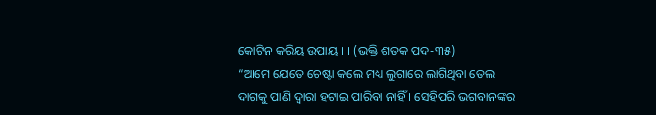କୋଟିନ କରିୟ ଉପାୟ । । (ଭକ୍ତି ଶତକ ପଦ-୩୫)
“ଆମେ ଯେତେ ଚେଷ୍ଟା କଲେ ମଧ୍ୟ ଲୁଗାରେ ଲାଗିଥିବା ତେଲ ଦାଗକୁ ପାଣି ଦ୍ୱାରା ହଟାଇ ପାରିବା ନାହିଁ । ସେହିପରି ଭଗବାନଙ୍କର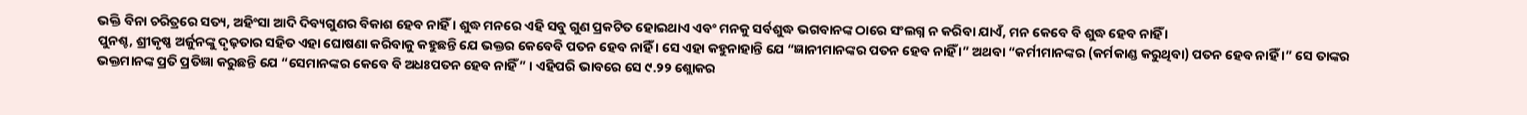ଭକ୍ତି ବିନା ଚରିତ୍ରରେ ସତ୍ୟ, ଅହିଂସା ଆଦି ଦିବ୍ୟଗୁଣର ବିକାଶ ହେବ ନାହିଁ । ଶୁଦ୍ଧ ମନରେ ଏହି ସବୁ ଗୁଣ ପ୍ରକଟିତ ହୋଇଥାଏ ଏବଂ ମନକୁ ସର୍ବଶୁଦ୍ଧ ଭଗବାନଙ୍କ ଠାରେ ସଂଲଗ୍ନ ନ କରିବା ଯାଏଁ, ମନ କେବେ ବି ଶୁଦ୍ଧ ହେବ ନାହିଁ ।
ପୁନଶ୍ଚ, ଶ୍ରୀକୃଷ୍ଣ ଅର୍ଜୁନଙ୍କୁ ଦୃଢ଼ତାର ସହିତ ଏହା ଘୋଷଣା କରିବାକୁ କହୁଛନ୍ତି ଯେ ଭକ୍ତର କେବେବି ପତନ ହେବ ନାହିଁ । ସେ ଏହା କହୁନାହାନ୍ତି ଯେ “ଜ୍ଞାନୀମାନଙ୍କର ପତନ ହେବ ନାହିଁ ।” ଅଥବା “କର୍ମୀମାନଙ୍କର (କର୍ମକାଣ୍ଡ କରୁଥିବା) ପତନ ହେବ ନାହିଁ ।” ସେ ତାଙ୍କର ଭକ୍ତମାନଙ୍କ ପ୍ରତି ପ୍ରତିଜ୍ଞା କରୁଛନ୍ତି ଯେ “ସେମାନଙ୍କର କେବେ ବି ଅଧଃପତନ ହେବ ନାହିଁ” । ଏହିପରି ଭାବରେ ସେ ୯.୨୨ ଶ୍ଲୋକର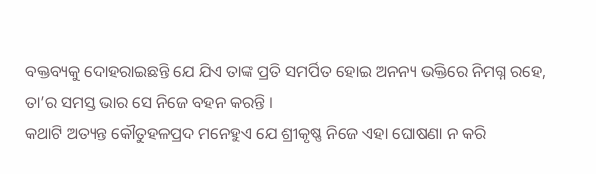ବକ୍ତବ୍ୟକୁ ଦୋହରାଇଛନ୍ତି ଯେ ଯିଏ ତାଙ୍କ ପ୍ରତି ସମର୍ପିତ ହୋଇ ଅନନ୍ୟ ଭକ୍ତିରେ ନିମଗ୍ନ ରହେ, ତା’ର ସମସ୍ତ ଭାର ସେ ନିଜେ ବହନ କରନ୍ତି ।
କଥାଟି ଅତ୍ୟନ୍ତ କୌତୁହଳପ୍ରଦ ମନେହୁଏ ଯେ ଶ୍ରୀକୃଷ୍ଣ ନିଜେ ଏହା ଘୋଷଣା ନ କରି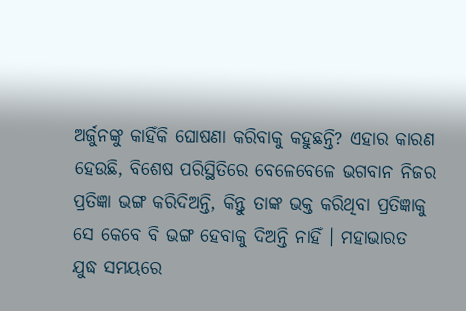ଅର୍ଜୁନଙ୍କୁ କାହିଁକି ଘୋଷଣା କରିବାକୁ କହୁଛନ୍ତି? ଏହାର କାରଣ ହେଉଛି, ବିଶେଷ ପରିସ୍ଥିତିରେ ବେଳେବେଳେ ଭଗବାନ ନିଜର ପ୍ରତିଜ୍ଞା ଭଙ୍ଗ କରିଦିଅନ୍ତି, କିନ୍ତୁ ତାଙ୍କ ଭକ୍ତ କରିଥିବା ପ୍ରତିଜ୍ଞାକୁ ସେ କେବେ ବି ଭଙ୍ଗ ହେବାକୁ ଦିଅନ୍ତି ନାହିଁ । ମହାଭାରତ ଯୁଦ୍ଧ ସମୟରେ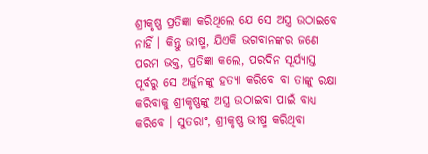ଶ୍ରୀକୃଷ୍ଣ ପ୍ରତିଜ୍ଞା କରିଥିଲେ ଯେ ସେ ଅସ୍ତ୍ର ଉଠାଇବେ ନାହିଁ । କିନ୍ତୁ ଭୀଷ୍ମ, ଯିଏକି ଭଗବାନଙ୍କର ଜଣେ ପରମ ଭକ୍ତ, ପ୍ରତିଜ୍ଞା କଲେ, ପରଦିନ ସୂର୍ଯ୍ୟାସ୍ତ ପୂର୍ବରୁ ସେ ଅର୍ଜୁନଙ୍କୁ ହତ୍ୟା କରିବେ ବା ତାଙ୍କୁ ରକ୍ଷା କରିବାକୁ ଶ୍ରୀକୃଷ୍ଣଙ୍କୁ ଅସ୍ତ୍ର ଉଠାଇବା ପାଇଁ ବାଧ୍ୟ କରିବେ । ସୁତରାଂ, ଶ୍ରୀକୃଷ୍ଣ ଭୀଷ୍ମ କରିଥିବା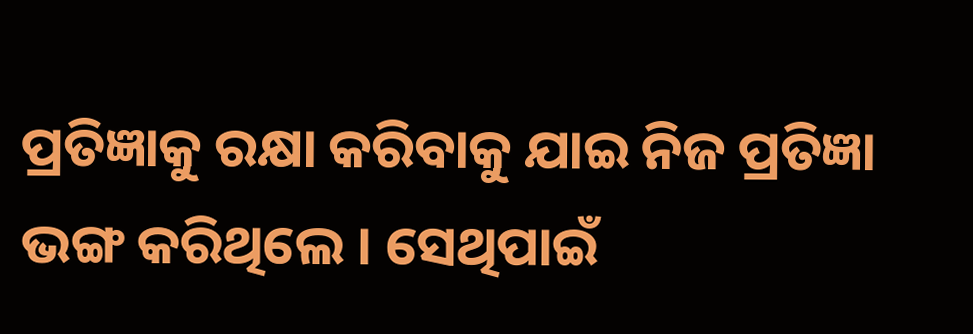ପ୍ରତିଜ୍ଞାକୁ ରକ୍ଷା କରିବାକୁ ଯାଇ ନିଜ ପ୍ରତିଜ୍ଞା ଭଙ୍ଗ କରିଥିଲେ । ସେଥିପାଇଁ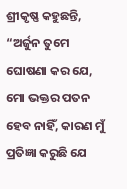ଶ୍ରୀକୃଷ୍ଣ କହୁଛନ୍ତି, “ଅର୍ଜୁନ ତୁମେ ଘୋଷଣା କର ଯେ, ମୋ ଭକ୍ତର ପତନ ହେବ ନାହିଁ, କାରଣ ମୁଁ ପ୍ରତିଜ୍ଞା କରୁଛି ଯେ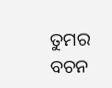ତୁମର ବଚନ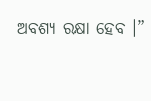ଅବଶ୍ୟ ରକ୍ଷା ହେବ ।”